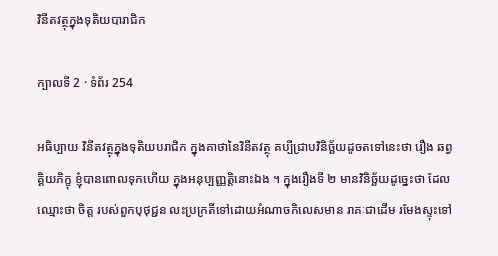វិនីតវត្ថុក្នុងទុតិយបារាជិក

ក្បាលទី 2 · ទំព័រ 254

អធិប្បាយ វិនីតវត្ថុក្នុងទុតិយបរាជិក ក្នុងគាថានៃវិនីតវត្ថុ គប្បីជ្រាបវិនិច្ឆ័យដូចតទៅនេះថា រឿង ឆព្វគ្គិយភិក្ខុ ខ្ញុំបានពោលទុកហើយ ក្នុងអនុប្បញ្ញត្តិនោះឯង ។ ក្នុងរឿងទី ២ មានវិនិច្ឆ័យដូច្នេះថា ដែលឈ្មោះថា ចិត្ត របស់ពួកបុថុជ្ជន លះប្រក្រតីទៅដោយអំណាចកិលេសមាន រាគៈជាដើម រមែងស្ទុះទៅ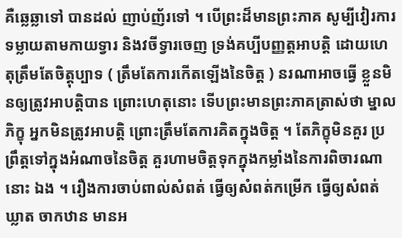គឺឆ្លេឆ្លាទៅ បានដល់ ញាប់ញ័រទៅ ។ បើព្រះដ៏មានព្រះភាគ សូម្បីវៀរការទម្លាយតាមកាយទ្វារ និងវចីទ្វារចេញ ទ្រង់គប្បីបញ្ញត្តអាបត្តិ ដោយហេតុត្រឹមតែចិត្តុប្បាទ ( ត្រឹមតែការកើតឡើងនៃចិត្ត ) នរណាអាចធ្វើ ខ្លួនមិនឲ្យត្រូវអាបត្តិបាន ព្រោះហេតុនោះ ទើបព្រះមានព្រះភាគត្រាស់ថា ម្នាលភិក្ខុ អ្នកមិនត្រូវអាបត្តិ ព្រោះត្រឹមតែការគិតក្នុងចិត្ត ។ តែភិក្ខុមិនគួរ ប្រព្រឹត្តទៅក្នុងអំណាចនៃចិត្ត គួរហាមចិត្តទុកក្នុងកម្លាំងនៃការពិចារណានោះ ឯង ។ រឿងការចាប់ពាល់សំពត់ ធ្វើឲ្យសំពត់កម្រើក ធ្វើឲ្យសំពត់ឃ្លាត ចាកឋាន មានអ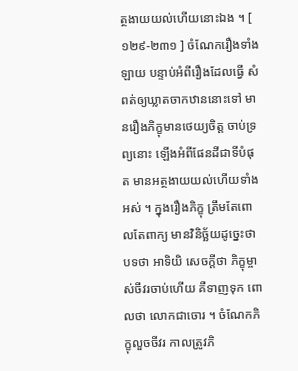ត្ថងាយយល់ហើយនោះឯង ។ [ ១២៩-២៣១ ] ចំណែករឿងទាំងឡាយ បន្ទាប់អំពីរឿងដែលធ្វើ សំពត់ឲ្យឃ្លាតចាកឋាននោះទៅ មានរឿងភិក្ខុមានថេយ្យចិត្ត ចាប់ទ្រព្យនោះ ឡើងអំពីផែនដីជាទីបំផុត មានអត្ថងាយយល់ហើយទាំងអស់ ។ ក្នុងរឿងភិក្ខុ ត្រឹមតែពោលតែពាក្យ មានវិនិច្ឆ័យដូច្នេះថា បទថា អាទិយិ សេចក្តីថា ភិក្ខុម្ចាស់ចីវរចាប់ហើយ គឺទាញទុក ពោលថា លោកជាចោរ ។ ចំណែកភិក្ខុលួចចីវរ កាលត្រូវភិ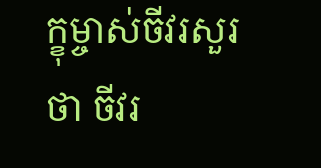ក្ខុម្ចាស់ចីវរសួរថា ចីវរ